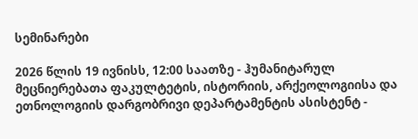სემინარები

2026 წლის 19 ივნისს, 12:00 საათზე - ჰუმანიტარულ მეცნიერებათა ფაკულტეტის, ისტორიის, არქეოლოგიისა და ეთნოლოგიის დარგობრივი დეპარტამენტის ასისტენტ -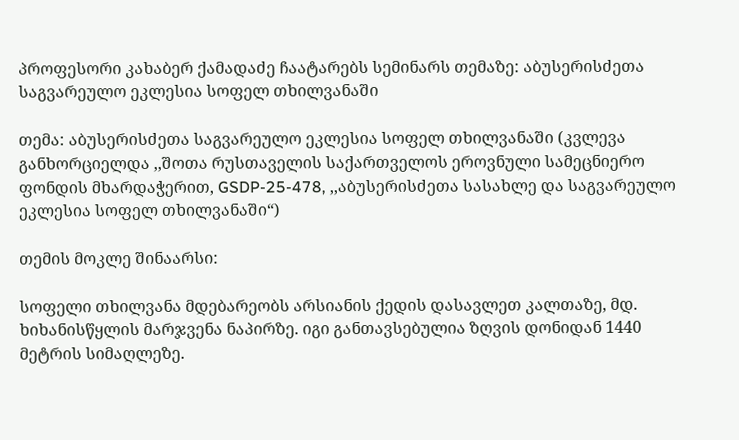პროფესორი კახაბერ ქამადაძე ჩაატარებს სემინარს თემაზე: აბუსერისძეთა საგვარეულო ეკლესია სოფელ თხილვანაში

თემა: აბუსერისძეთა საგვარეულო ეკლესია სოფელ თხილვანაში (კვლევა განხორციელდა ,,შოთა რუსთაველის საქართველოს ეროვნული სამეცნიერო ფონდის მხარდაჭერით, GSDP-25-478, ,,აბუსერისძეთა სასახლე და საგვარეულო ეკლესია სოფელ თხილვანაში“)

თემის მოკლე შინაარსი:

სოფელი თხილვანა მდებარეობს არსიანის ქედის დასავლეთ კალთაზე, მდ. ხიხანისწყლის მარჯვენა ნაპირზე. იგი განთავსებულია ზღვის დონიდან 1440 მეტრის სიმაღლეზე.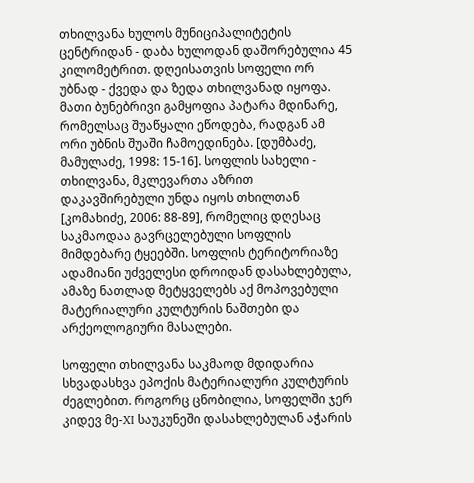თხილვანა ხულოს მუნიციპალიტეტის ცენტრიდან - დაბა ხულოდან დაშორებულია 45 კილომეტრით. დღეისათვის სოფელი ორ უბნად - ქვედა და ზედა თხილვანად იყოფა. მათი ბუნებრივი გამყოფია პატარა მდინარე, რომელსაც შუაწყალი ეწოდება, რადგან ამ ორი უბნის შუაში ჩამოედინება. [დუმბაძე, მამულაძე, 1998: 15-16]. სოფლის სახელი - თხილვანა, მკლევართა აზრით დაკავშირებული უნდა იყოს თხილთან [კომახიძე, 2006: 88-89], რომელიც დღესაც საკმაოდაა გავრცელებული სოფლის მიმდებარე ტყეებში. სოფლის ტერიტორიაზე ადამიანი უძველესი დროიდან დასახლებულა, ამაზე ნათლად მეტყველებს აქ მოპოვებული მატერიალური კულტურის ნაშთები და არქეოლოგიური მასალები.

სოფელი თხილვანა საკმაოდ მდიდარია სხვადასხვა ეპოქის მატერიალური კულტურის ძეგლებით. როგორც ცნობილია, სოფელში ჯერ კიდევ მე-XI საუკუნეში დასახლებულან აჭარის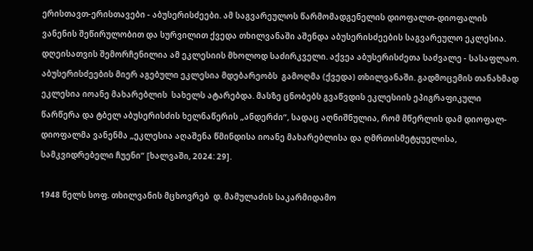ერისთავთ-ერისთავები - აბუსერისძეები. ამ საგვარეულოს წარმომადგენელის დიოფალთ-დიოფალის ვანენის შეწირულობით და სურვილით ქვედა თხილვანაში აშენდა აბუსერისძეების საგვარეულო ეკლესია. დღეისათვის შემორჩენილია ამ ეკლესიის მხოლოდ საძირკველი. აქვეა აბუსერისძეთა საძვალე - სასაფლაო.  აბუსერისძეების მიერ აგებული ეკლესია მდებარეობს  გამოღმა (ქვედა) თხილვანაში. გადმოცემის თანახმად ეკლესია იოანე მახარებლის  სახელს ატარებდა. მასზე ცნობებს გვაწვდის ეკლესიის ეპიგრაფიკული წარწერა და ტბელ აბუსერისძის ხელნაწერის „ანდერძი“, სადაც აღნიშნულია, რომ მწერლის დამ დიოფალ-დიოფალმა ვანენმა „ეკლესია აღაშენა წმინდისა იოანე მახარებლისა და ღმრთისმეტყუელისა, სამკვიდრებელი ჩუენი“ [ხალვაში, 2024: 29].

1948 წელს სოფ. თხილვანის მცხოვრებ  დ. მამულაძის საკარმიდამო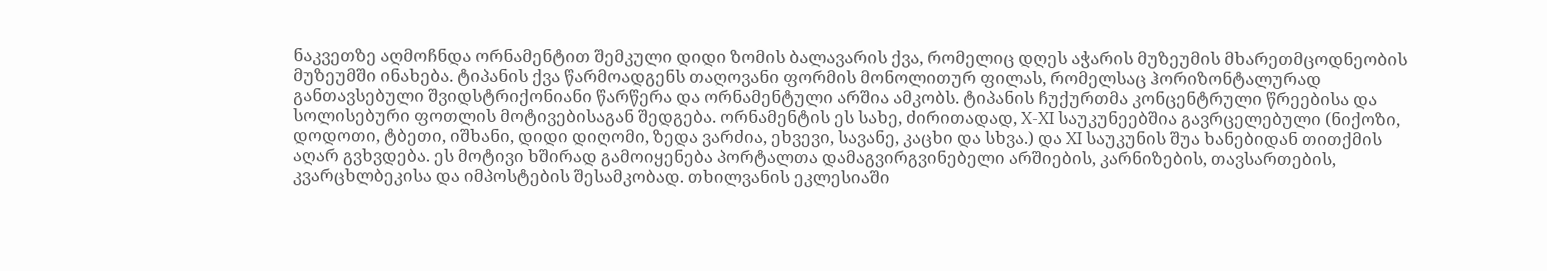ნაკვეთზე აღმოჩნდა ორნამენტით შემკული დიდი ზომის ბალავარის ქვა, რომელიც დღეს აჭარის მუზეუმის მხარეთმცოდნეობის მუზეუმში ინახება. ტიპანის ქვა წარმოადგენს თაღოვანი ფორმის მონოლითურ ფილას, რომელსაც ჰორიზონტალურად განთავსებული შვიდსტრიქონიანი წარწერა და ორნამენტული არშია ამკობს. ტიპანის ჩუქურთმა კონცენტრული წრეებისა და სოლისებური ფოთლის მოტივებისაგან შედგება. ორნამენტის ეს სახე, ძირითადად, X-XI საუკუნეებშია გავრცელებული (ნიქოზი, დოდოთი, ტბეთი, იშხანი, დიდი დიღომი, ზედა ვარძია, ეხვევი, სავანე, კაცხი და სხვა.) და XI საუკუნის შუა ხანებიდან თითქმის აღარ გვხვდება. ეს მოტივი ხშირად გამოიყენება პორტალთა დამაგვირგვინებელი არშიების, კარნიზების, თავსართების, კვარცხლბეკისა და იმპოსტების შესამკობად. თხილვანის ეკლესიაში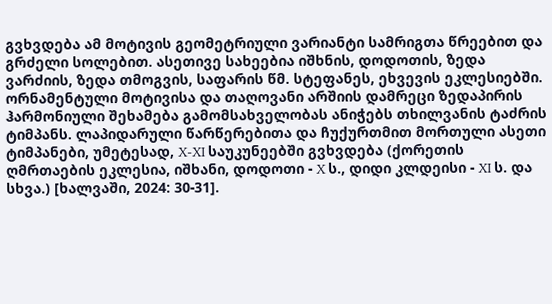გვხვდება ამ მოტივის გეომეტრიული ვარიანტი სამრიგთა წრეებით და გრძელი სოლებით. ასეთივე სახეებია იშხნის, დოდოთის, ზედა ვარძიის, ზედა თმოგვის, საფარის წმ. სტეფანეს, ეხვევის ეკლესიებში. ორნამენტული მოტივისა და თაღოვანი არშიის დამრეცი ზედაპირის ჰარმონიული შეხამება გამომსახველობას ანიჭებს თხილვანის ტაძრის ტიმპანს. ლაპიდარული წარწერებითა და ჩუქურთმით მორთული ასეთი ტიმპანები, უმეტესად, X-XI საუკუნეებში გვხვდება (ქორეთის ღმრთაების ეკლესია, იშხანი, დოდოთი - X ს., დიდი კლდეისი - XI ს. და სხვა.) [ხალვაში, 2024: 30-31].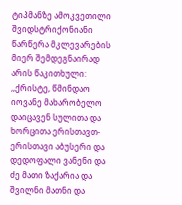ტიპმანზე ამოკვეთილი შვიდსტრიქონიანი წარწერა მკლევარების მიერ შემდეგნაირად არის წაკითხული: ,,ქრისტე, წმინდაო იოვანე მახარობელო დაიცავენ სულითა და ხორცითა ერისთავთ-ერისთავი აბუსერი და დედოფალი ვანენი და ძე მათი ზაქარია და  შვილნი მათნი და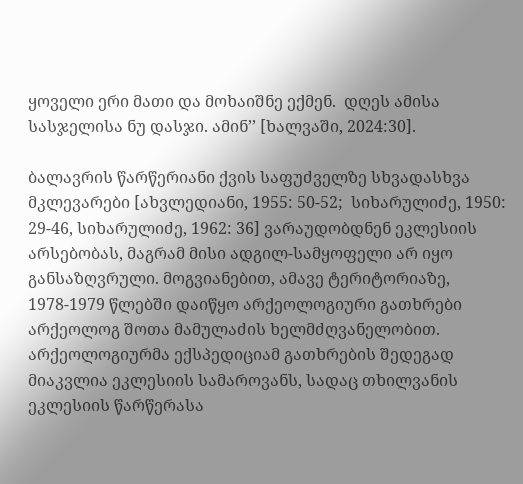ყოველი ერი მათი და მოხაიშნე ექმენ.  დღეს ამისა სასჯელისა ნუ დასჯი. ამინ’’ [ხალვაში, 2024:30].

ბალავრის წარწერიანი ქვის საფუძველზე სხვადასხვა მკლევარები [ახვლედიანი, 1955: 50-52;  სიხარულიძე, 1950: 29-46, სიხარულიძე, 1962: 36] ვარაუდობდნენ ეკლესიის არსებობას, მაგრამ მისი ადგილ-სამყოფელი არ იყო განსაზღვრული. მოგვიანებით, ამავე ტერიტორიაზე, 1978-1979 წლებში დაიწყო არქეოლოგიური გათხრები არქეოლოგ შოთა მამულაძის ხელმძღვანელობით. არქეოლოგიურმა ექსპედიციამ გათხრების შედეგად მიაკვლია ეკლესიის სამაროვანს, სადაც თხილვანის ეკლესიის წარწერასა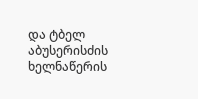და ტბელ აბუსერისძის ხელნაწერის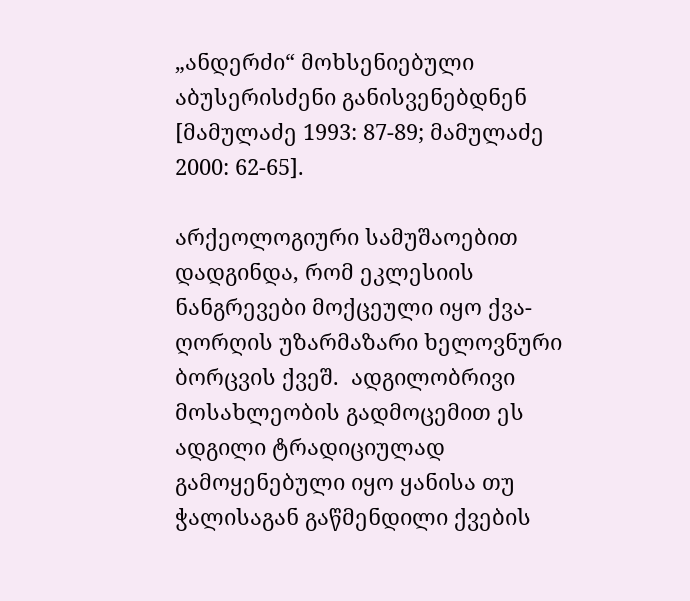„ანდერძი“ მოხსენიებული აბუსერისძენი განისვენებდნენ [მამულაძე 1993: 87-89; მამულაძე 2000: 62-65].

არქეოლოგიური სამუშაოებით დადგინდა, რომ ეკლესიის ნანგრევები მოქცეული იყო ქვა-ღორღის უზარმაზარი ხელოვნური ბორცვის ქვეშ.  ადგილობრივი მოსახლეობის გადმოცემით ეს ადგილი ტრადიციულად გამოყენებული იყო ყანისა თუ ჭალისაგან გაწმენდილი ქვების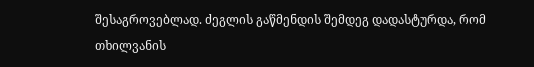შესაგროვებლად. ძეგლის გაწმენდის შემდეგ დადასტურდა, რომ თხილვანის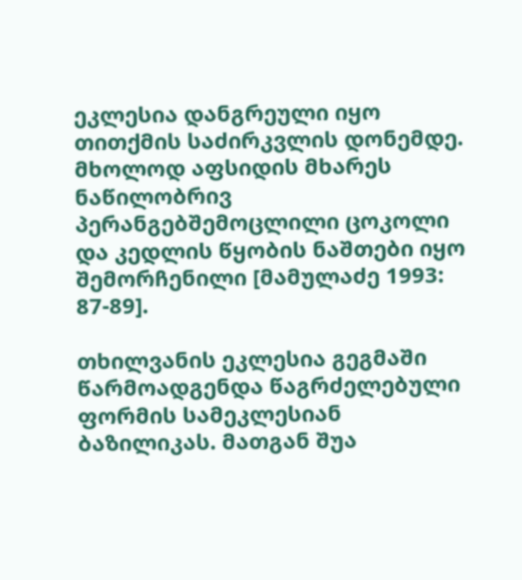ეკლესია დანგრეული იყო თითქმის საძირკვლის დონემდე. მხოლოდ აფსიდის მხარეს ნაწილობრივ პერანგებშემოცლილი ცოკოლი და კედლის წყობის ნაშთები იყო შემორჩენილი [მამულაძე 1993: 87-89].

თხილვანის ეკლესია გეგმაში წარმოადგენდა წაგრძელებული ფორმის სამეკლესიან ბაზილიკას. მათგან შუა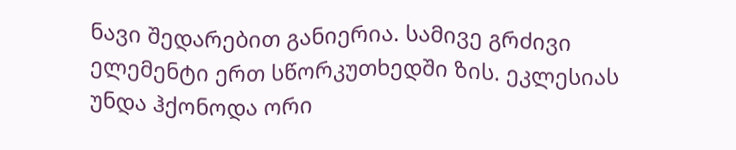ნავი შედარებით განიერია. სამივე გრძივი ელემენტი ერთ სწორკუთხედში ზის. ეკლესიას უნდა ჰქონოდა ორი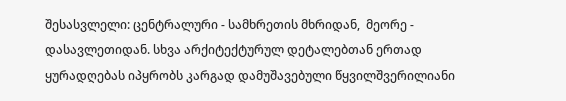შესასვლელი: ცენტრალური - სამხრეთის მხრიდან,  მეორე - დასავლეთიდან. სხვა არქიტექტურულ დეტალებთან ერთად ყურადღებას იპყრობს კარგად დამუშავებული წყვილშვერილიანი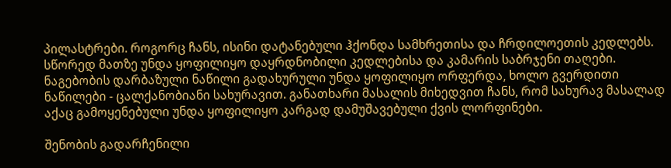პილასტრები. როგორც ჩანს, ისინი დატანებული ჰქონდა სამხრეთისა და ჩრდილოეთის კედლებს. სწორედ მათზე უნდა ყოფილიყო დაყრდნობილი კედლებისა და კამარის საბრჯენი თაღები. ნაგებობის დარბაზული ნაწილი გადახურული უნდა ყოფილიყო ორფერდა, ხოლო გვერდითი ნაწილები - ცალქანობიანი სახურავით. განათხარი მასალის მიხედვით ჩანს, რომ სახურავ მასალად აქაც გამოყენებული უნდა ყოფილიყო კარგად დამუშავებული ქვის ლორფინები.

შენობის გადარჩენილი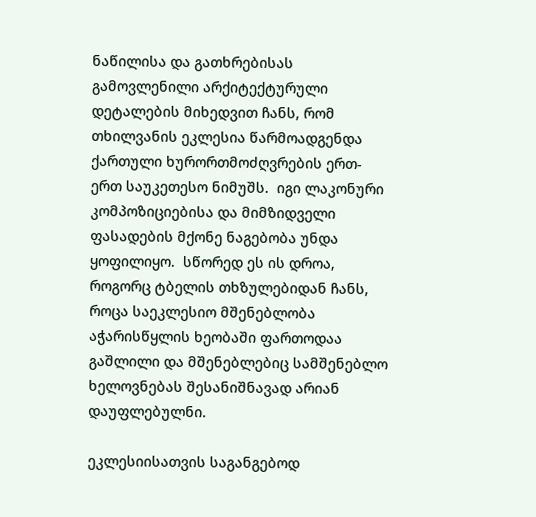ნაწილისა და გათხრებისას გამოვლენილი არქიტექტურული დეტალების მიხედვით ჩანს, რომ თხილვანის ეკლესია წარმოადგენდა  ქართული ხურორთმოძღვრების ერთ-ერთ საუკეთესო ნიმუშს.  იგი ლაკონური კომპოზიციებისა და მიმზიდველი ფასადების მქონე ნაგებობა უნდა ყოფილიყო.  სწორედ ეს ის დროა, როგორც ტბელის თხზულებიდან ჩანს, როცა საეკლესიო მშენებლობა აჭარისწყლის ხეობაში ფართოდაა გაშლილი და მშენებლებიც სამშენებლო ხელოვნებას შესანიშნავად არიან დაუფლებულნი.

ეკლესიისათვის საგანგებოდ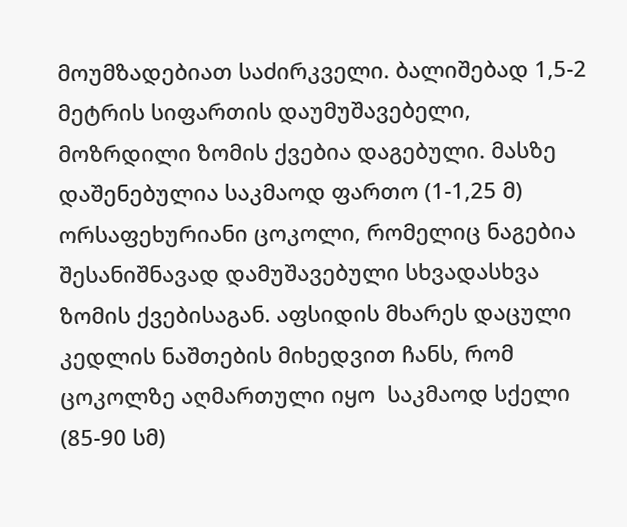მოუმზადებიათ საძირკველი. ბალიშებად 1,5-2 მეტრის სიფართის დაუმუშავებელი, მოზრდილი ზომის ქვებია დაგებული. მასზე დაშენებულია საკმაოდ ფართო (1-1,25 მ) ორსაფეხურიანი ცოკოლი, რომელიც ნაგებია შესანიშნავად დამუშავებული სხვადასხვა ზომის ქვებისაგან. აფსიდის მხარეს დაცული კედლის ნაშთების მიხედვით ჩანს, რომ ცოკოლზე აღმართული იყო  საკმაოდ სქელი (85-90 სმ)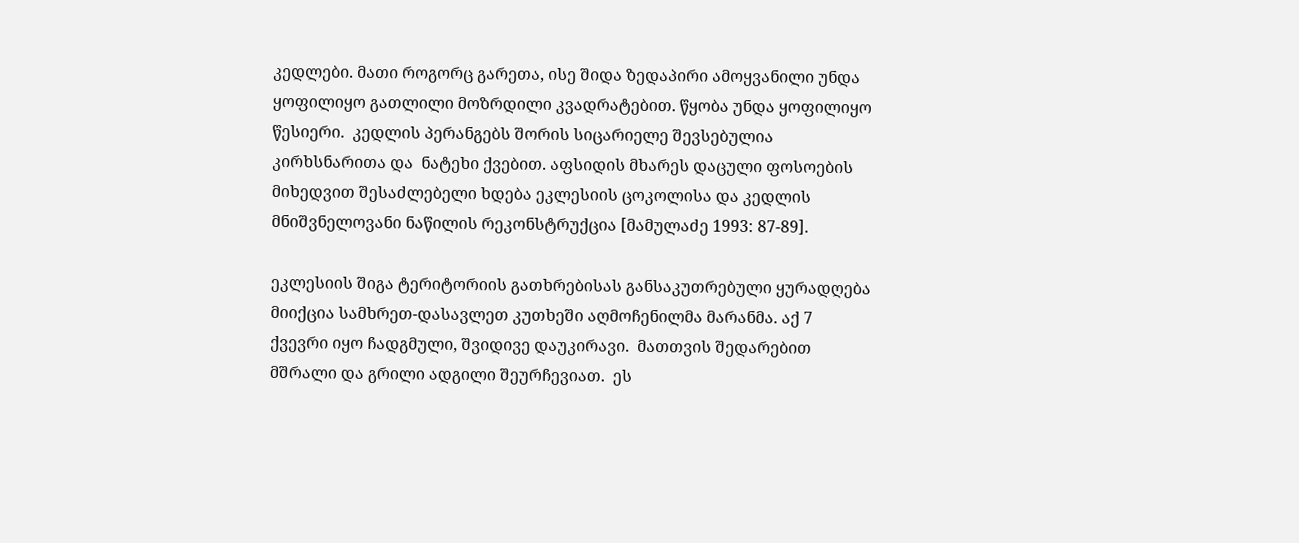კედლები. მათი როგორც გარეთა, ისე შიდა ზედაპირი ამოყვანილი უნდა ყოფილიყო გათლილი მოზრდილი კვადრატებით. წყობა უნდა ყოფილიყო წესიერი.  კედლის პერანგებს შორის სიცარიელე შევსებულია კირხსნარითა და  ნატეხი ქვებით. აფსიდის მხარეს დაცული ფოსოების მიხედვით შესაძლებელი ხდება ეკლესიის ცოკოლისა და კედლის მნიშვნელოვანი ნაწილის რეკონსტრუქცია [მამულაძე 1993: 87-89].

ეკლესიის შიგა ტერიტორიის გათხრებისას განსაკუთრებული ყურადღება მიიქცია სამხრეთ-დასავლეთ კუთხეში აღმოჩენილმა მარანმა. აქ 7 ქვევრი იყო ჩადგმული, შვიდივე დაუკირავი.  მათთვის შედარებით მშრალი და გრილი ადგილი შეურჩევიათ.  ეს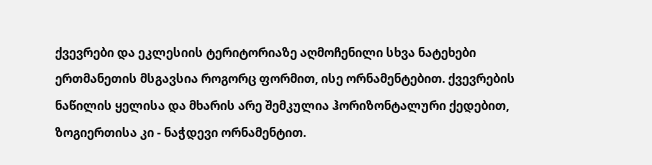ქვევრები და ეკლესიის ტერიტორიაზე აღმოჩენილი სხვა ნატეხები ერთმანეთის მსგავსია როგორც ფორმით, ისე ორნამენტებით. ქვევრების ნაწილის ყელისა და მხარის არე შემკულია ჰორიზონტალური ქედებით, ზოგიერთისა კი - ნაჭდევი ორნამენტით.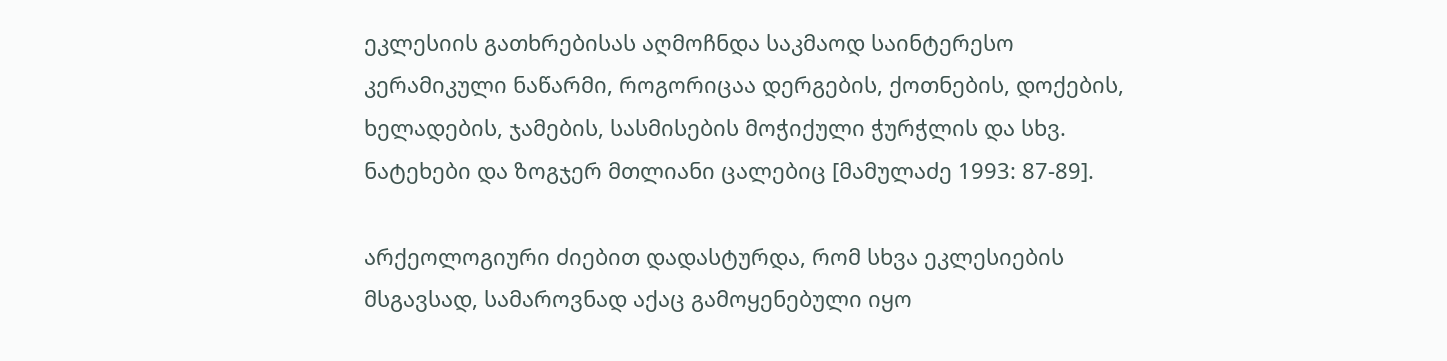ეკლესიის გათხრებისას აღმოჩნდა საკმაოდ საინტერესო კერამიკული ნაწარმი, როგორიცაა დერგების, ქოთნების, დოქების, ხელადების, ჯამების, სასმისების მოჭიქული ჭურჭლის და სხვ.  ნატეხები და ზოგჯერ მთლიანი ცალებიც [მამულაძე 1993: 87-89].

არქეოლოგიური ძიებით დადასტურდა, რომ სხვა ეკლესიების მსგავსად, სამაროვნად აქაც გამოყენებული იყო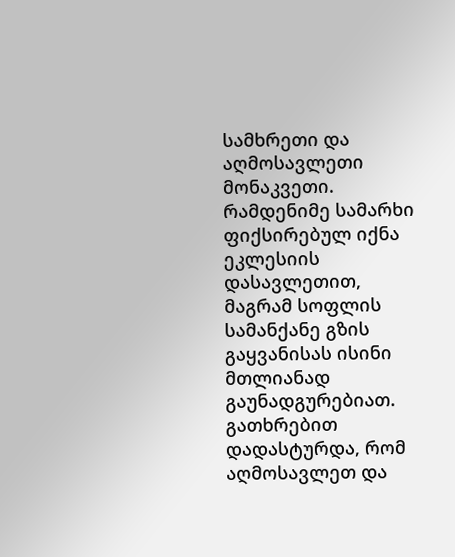სამხრეთი და აღმოსავლეთი მონაკვეთი.  რამდენიმე სამარხი ფიქსირებულ იქნა ეკლესიის დასავლეთით, მაგრამ სოფლის სამანქანე გზის გაყვანისას ისინი მთლიანად გაუნადგურებიათ. გათხრებით დადასტურდა, რომ აღმოსავლეთ და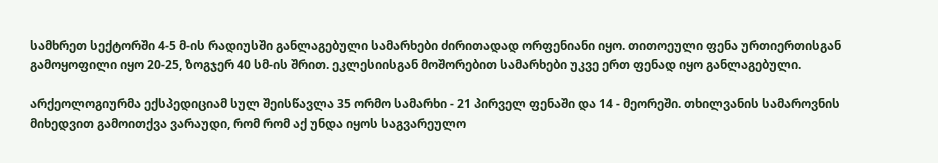სამხრეთ სექტორში 4-5 მ-ის რადიუსში განლაგებული სამარხები ძირითადად ორფენიანი იყო. თითოეული ფენა ურთიერთისგან გამოყოფილი იყო 20-25, ზოგჯერ 40 სმ-ის შრით. ეკლესიისგან მოშორებით სამარხები უკვე ერთ ფენად იყო განლაგებული.

არქეოლოგიურმა ექსპედიციამ სულ შეისწავლა 35 ორმო სამარხი - 21 პირველ ფენაში და 14 - მეორეში. თხილვანის სამაროვნის მიხედვით გამოითქვა ვარაუდი, რომ რომ აქ უნდა იყოს საგვარეულო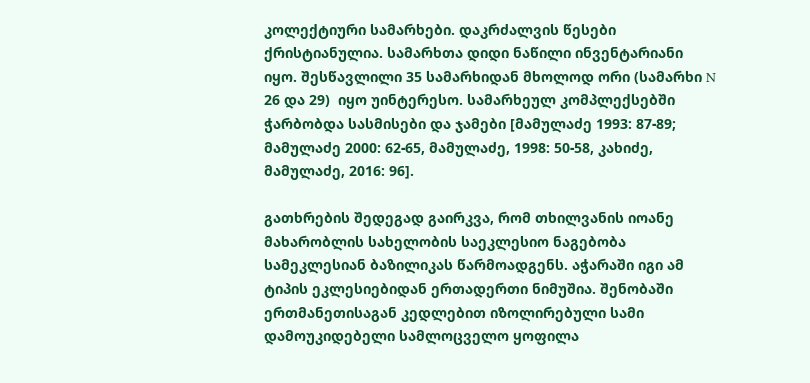კოლექტიური სამარხები. დაკრძალვის წესები ქრისტიანულია. სამარხთა დიდი ნაწილი ინვენტარიანი იყო. შესწავლილი 35 სამარხიდან მხოლოდ ორი (სამარხი N 26 და 29)  იყო უინტერესო. სამარხეულ კომპლექსებში ჭარბობდა სასმისები და ჯამები [მამულაძე 1993: 87-89; მამულაძე 2000: 62-65, მამულაძე, 1998: 50-58, კახიძე, მამულაძე, 2016: 96].

გათხრების შედეგად გაირკვა, რომ თხილვანის იოანე მახარობლის სახელობის საეკლესიო ნაგებობა სამეკლესიან ბაზილიკას წარმოადგენს. აჭარაში იგი ამ ტიპის ეკლესიებიდან ერთადერთი ნიმუშია. შენობაში ერთმანეთისაგან კედლებით იზოლირებული სამი დამოუკიდებელი სამლოცველო ყოფილა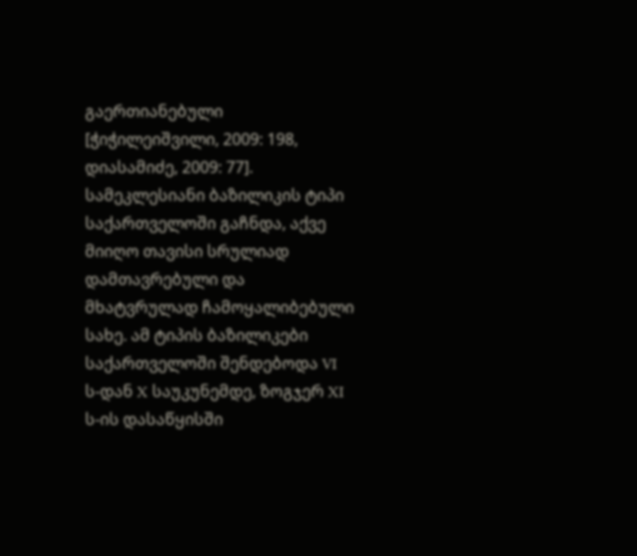გაერთიანებული [ჭიჭილეიშვილი, 2009: 198, დიასამიძე, 2009: 77]. სამეკლესიანი ბაზილიკის ტიპი საქართველოში გაჩნდა, აქვე მიიღო თავისი სრულიად დამთავრებული და მხატვრულად ჩამოყალიბებული სახე. ამ ტიპის ბაზილიკები საქართველოში შენდებოდა VI ს-დან X საუკუნემდე, ზოგჯერ XI ს-ის დასაწყისში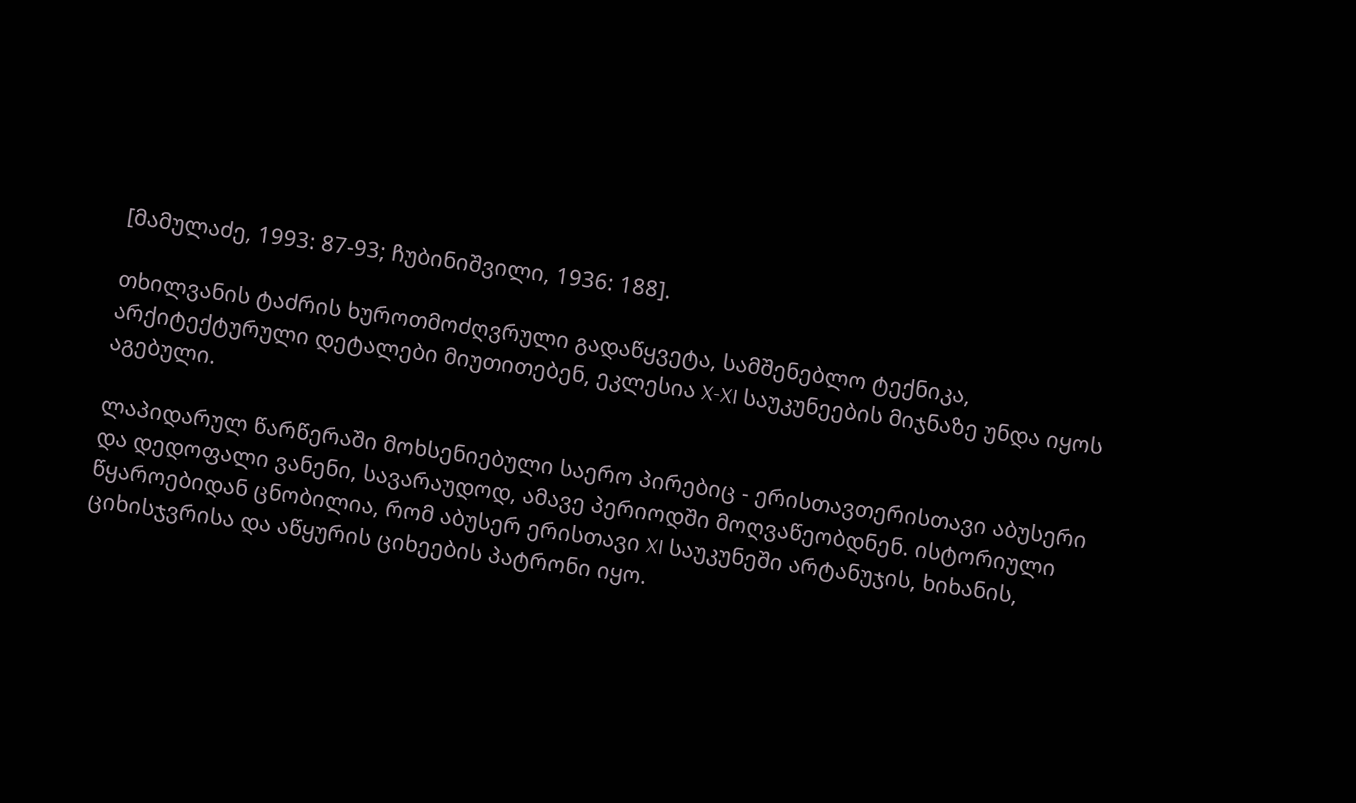[მამულაძე, 1993: 87-93; ჩუბინიშვილი, 1936: 188].

თხილვანის ტაძრის ხუროთმოძღვრული გადაწყვეტა, სამშენებლო ტექნიკა, არქიტექტურული დეტალები მიუთითებენ, ეკლესია X-XI საუკუნეების მიჯნაზე უნდა იყოს აგებული.

ლაპიდარულ წარწერაში მოხსენიებული საერო პირებიც - ერისთავთერისთავი აბუსერი და დედოფალი ვანენი, სავარაუდოდ, ამავე პერიოდში მოღვაწეობდნენ. ისტორიული წყაროებიდან ცნობილია, რომ აბუსერ ერისთავი XI საუკუნეში არტანუჯის, ხიხანის, ციხისჯვრისა და აწყურის ციხეების პატრონი იყო.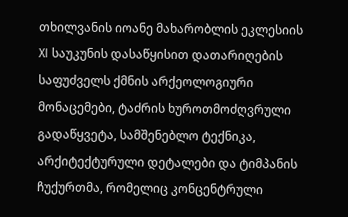თხილვანის იოანე მახარობლის ეკლესიის XI საუკუნის დასაწყისით დათარიღების საფუძველს ქმნის არქეოლოგიური მონაცემები, ტაძრის ხუროთმოძღვრული გადაწყვეტა, სამშენებლო ტექნიკა, არქიტექტურული დეტალები და ტიმპანის ჩუქურთმა, რომელიც კონცენტრული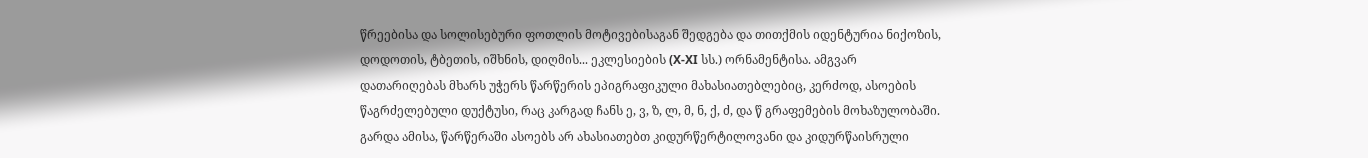წრეებისა და სოლისებური ფოთლის მოტივებისაგან შედგება და თითქმის იდენტურია ნიქოზის, დოდოთის, ტბეთის, იშხნის, დიღმის... ეკლესიების (X-XI სს.) ორნამენტისა. ამგვარ დათარიღებას მხარს უჭერს წარწერის ეპიგრაფიკული მახასიათებლებიც, კერძოდ, ასოების წაგრძელებული დუქტუსი, რაც კარგად ჩანს ე, ვ, ზ, ლ, მ, ნ, ქ, ძ, და წ გრაფემების მოხაზულობაში. გარდა ამისა, წარწერაში ასოებს არ ახასიათებთ კიდურწერტილოვანი და კიდურწაისრული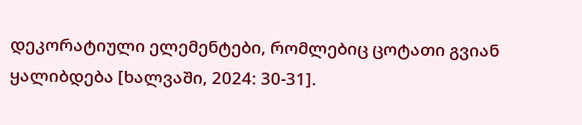დეკორატიული ელემენტები, რომლებიც ცოტათი გვიან ყალიბდება [ხალვაში, 2024: 30-31].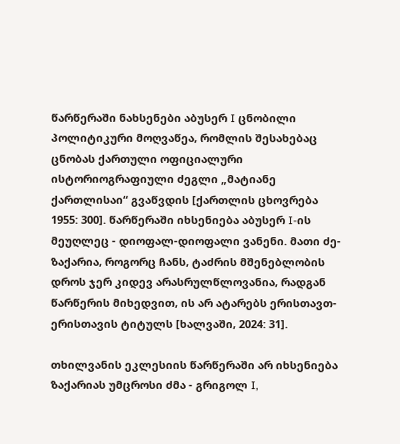წარწერაში ნახსენები აბუსერ I ცნობილი პოლიტიკური მოღვაწეა, რომლის შესახებაც ცნობას ქართული ოფიციალური ისტორიოგრაფიული ძეგლი „მატიანე ქართლისაი“ გვაწვდის [ქართლის ცხოვრება 1955: 300]. წარწერაში იხსენიება აბუსერ I-ის მეუღლეც - დიოფალ-დიოფალი ვანენი. მათი ძე-ზაქარია, როგორც ჩანს, ტაძრის მშენებლობის დროს ჯერ კიდევ არასრულწლოვანია, რადგან წარწერის მიხედვით, ის არ ატარებს ერისთავთ-ერისთავის ტიტულს [ხალვაში, 2024: 31].

თხილვანის ეკლესიის წარწერაში არ იხსენიება ზაქარიას უმცროსი ძმა - გრიგოლ I,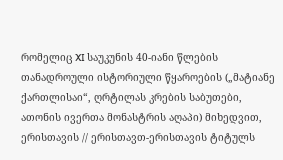რომელიც XI საუკუნის 40-იანი წლების თანადროული ისტორიული წყაროების („მატიანე ქართლისაი“, ღრტილას კრების საბუთები, ათონის ივერთა მონასტრის აღაპი) მიხედვით, ერისთავის // ერისთავთ-ერისთავის ტიტულს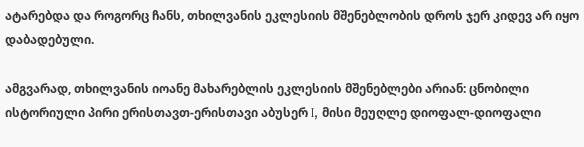ატარებდა და როგორც ჩანს, თხილვანის ეკლესიის მშენებლობის დროს ჯერ კიდევ არ იყო დაბადებული.

ამგვარად, თხილვანის იოანე მახარებლის ეკლესიის მშენებლები არიან: ცნობილი ისტორიული პირი ერისთავთ-ერისთავი აბუსერ I, მისი მეუღლე დიოფალ-დიოფალი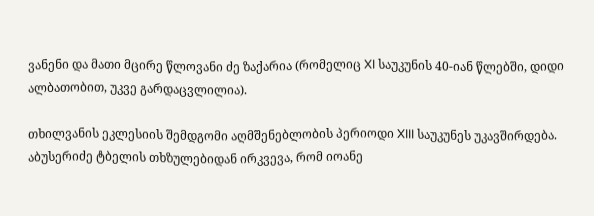ვანენი და მათი მცირე წლოვანი ძე ზაქარია (რომელიც XI საუკუნის 40-იან წლებში, დიდი ალბათობით, უკვე გარდაცვლილია).

თხილვანის ეკლესიის შემდგომი აღმშენებლობის პერიოდი XIII საუკუნეს უკავშირდება. აბუსერიძე ტბელის თხზულებიდან ირკვევა, რომ იოანე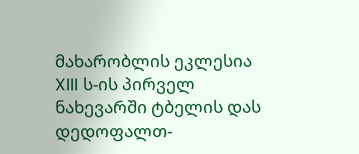მახარობლის ეკლესია XIII ს-ის პირველ ნახევარში ტბელის დას დედოფალთ-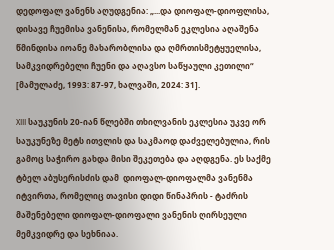დედოფალ ვანენს აღუდგენია: „...და დიოფალ-დიოფლისა, დისავე ჩუემისა ვანენისა, რომელმან ეკლესია აღაშენა წმინდისა იოანე მახარობლისა და ღმრთისმეტყუელისა, სამკვიდრებელი ჩუენი და აღავსო საწყაული კეთილი“ [მამულაძე, 1993: 87-97, ხალვაში, 2024: 31].

XIII საუკუნის 20-იან წლებში თხილვანის ეკლესია უკვე ორ საუკუნეზე მეტს ითვლის და საკმაოდ დაძველებულია, რის გამოც საჭირო გახდა მისი შეკეთება და აღდგენა. ეს საქმე ტბელ აბუსერისძის დამ  დიოფალ-დიოფალმა ვანენმა იტვირთა, რომელიც თავისი დიდი წინაპრის - ტაძრის მაშენებელი დიოფალ-დიოფალი ვანენის ღირსეული მემკვიდრე და სეხნიაა.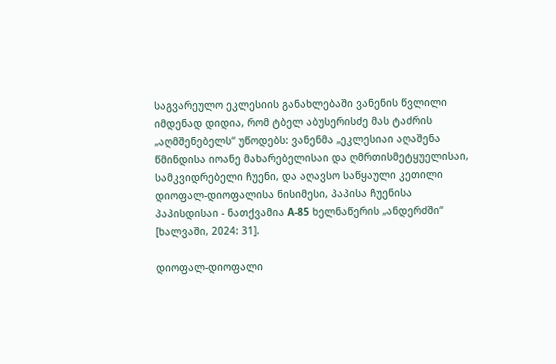საგვარეულო ეკლესიის განახლებაში ვანენის წვლილი იმდენად დიდია, რომ ტბელ აბუსერისძე მას ტაძრის „აღმშენებელს“ უწოდებს: ვანენმა „ეკლესიაი აღაშენა წმინდისა იოანე მახარებელისაი და ღმრთისმეტყუელისაი, სამკვიდრებელი ჩუენი, და აღავსო საწყაული კეთილი დიოფალ-დიოფალისა ნისიმესი, პაპისა ჩუენისა პაპისდისაი - ნათქვამია A-85 ხელნაწერის „ანდერძში“ [ხალვაში, 2024: 31].

დიოფალ-დიოფალი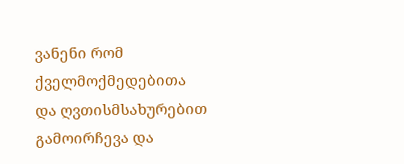ვანენი რომ ქველმოქმედებითა და ღვთისმსახურებით გამოირჩევა და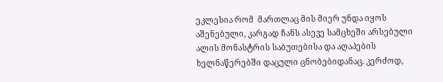ეკლესია რომ  მართლაც მის მიერ უნდა იყოს აშენებული, კარგად ჩანს ასევე სამცხეში არსებული ალის მონასტრის საბუთებისა და აღაპების ხელნაწერებში დაცული ცნობებიდანაც. კერძოდ,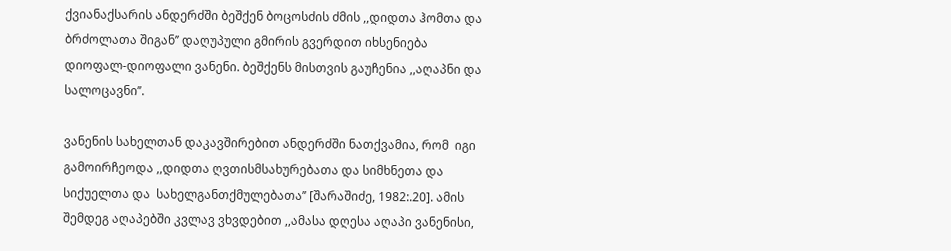ქვიანაქსარის ანდერძში ბეშქენ ბოცოსძის ძმის ,,დიდთა ჰომთა და ბრძოლათა შიგან’’ დაღუპული გმირის გვერდით იხსენიება დიოფალ-დიოფალი ვანენი. ბეშქენს მისთვის გაუჩენია ,,აღაპნი და სალოცავნი’’.

ვანენის სახელთან დაკავშირებით ანდერძში ნათქვამია, რომ  იგი გამოირჩეოდა ,,დიდთა ღვთისმსახურებათა და სიმხნეთა და სიქუელთა და  სახელგანთქმულებათა’’ [შარაშიძე, 1982:.20]. ამის შემდეგ აღაპებში კვლავ ვხვდებით ,,ამასა დღესა აღაპი ვანენისი,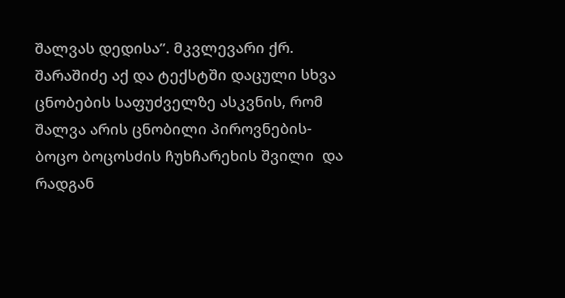შალვას დედისა’’. მკვლევარი ქრ. შარაშიძე აქ და ტექსტში დაცული სხვა ცნობების საფუძველზე ასკვნის, რომ შალვა არის ცნობილი პიროვნების-ბოცო ბოცოსძის ჩუხჩარეხის შვილი  და რადგან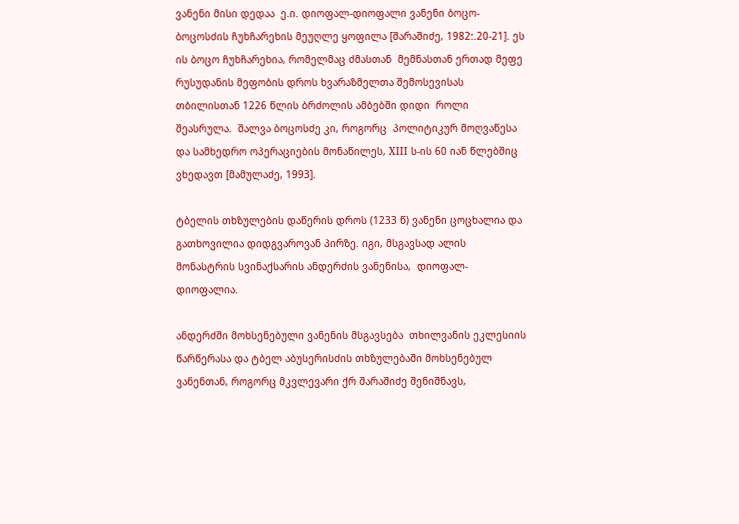ვანენი მისი დედაა  ე.ი. დიოფალ-დიოფალი ვანენი ბოცო-ბოცოსძის ჩუხჩარეხის მეუღლე ყოფილა [შარაშიძე, 1982:.20-21]. ეს ის ბოცო ჩუხჩარეხია, რომელმაც ძმასთან  მემნასთან ერთად მეფე რუსუდანის მეფობის დროს ხვარაზმელთა შემოსევისას თბილისთან 1226 წლის ბრძოლის ამბებში დიდი  როლი შეასრულა.  შალვა ბოცოსძე კი, როგორც  პოლიტიკურ მოღვაწესა და სამხედრო ოპერაციების მონაწილეს, XIII ს-ის 60 იან წლებშიც ვხედავთ [მამულაძე, 1993].

ტბელის თხზულების დაწერის დროს (1233 წ) ვანენი ცოცხალია და გათხოვილია დიდგვაროვან პირზე. იგი, მსგავსად ალის მონასტრის სვინაქსარის ანდერძის ვანენისა,  დიოფალ-დიოფალია.

ანდერძში მოხსენებული ვანენის მსგავსება  თხილვანის ეკლესიის წარწერასა და ტბელ აბუსერისძის თხზულებაში მოხსენებულ ვანენთან, როგორც მკვლევარი ქრ შარაშიძე შენიშნავს,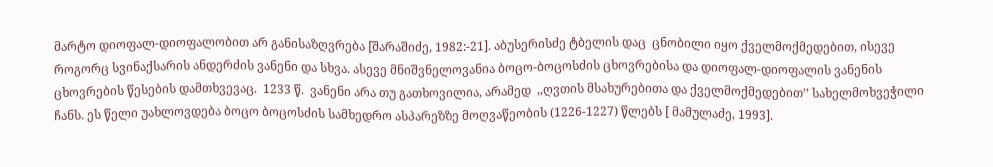მარტო დიოფალ-დიოფალობით არ განისაზღვრება [შარაშიძე, 1982:-21]. აბუსერისძე ტბელის დაც  ცნობილი იყო ქველმოქმედებით, ისევე როგორც სვინაქსარის ანდერძის ვანენი და სხვა. ასევე მნიშვნელოვანია ბოცო-ბოცოსძის ცხოვრებისა და დიოფალ-დიოფალის ვანენის ცხოვრების წესების დამთხვევაც.  1233 წ.  ვანენი არა თუ გათხოვილია, არამედ  ,,ღვთის მსახურებითა და ქველმოქმედებით’’ სახელმოხვეჭილი ჩანს. ეს წელი უახლოვდება ბოცო ბოცოსძის სამხედრო ასპარეზზე მოღვაწეობის (1226-1227) წლებს [ მამულაძე, 1993].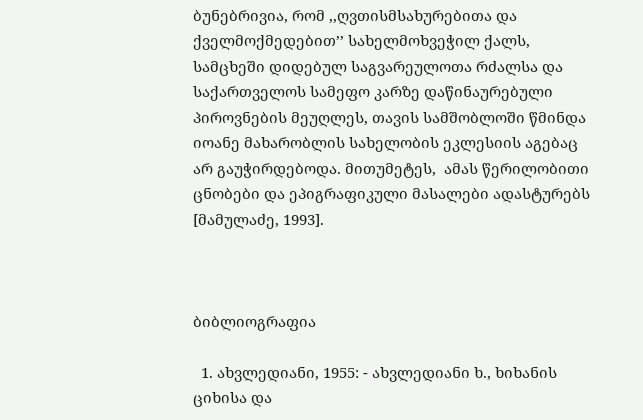ბუნებრივია, რომ ,,ღვთისმსახურებითა და ქველმოქმედებით’’ სახელმოხვეჭილ ქალს, სამცხეში დიდებულ საგვარეულოთა რძალსა და საქართველოს სამეფო კარზე დაწინაურებული პიროვნების მეუღლეს, თავის სამშობლოში წმინდა იოანე მახარობლის სახელობის ეკლესიის აგებაც არ გაუჭირდებოდა. მითუმეტეს,  ამას წერილობითი ცნობები და ეპიგრაფიკული მასალები ადასტურებს [მამულაძე, 1993].



ბიბლიოგრაფია

  1. ახვლედიანი, 1955: - ახვლედიანი ხ., ხიხანის ციხისა და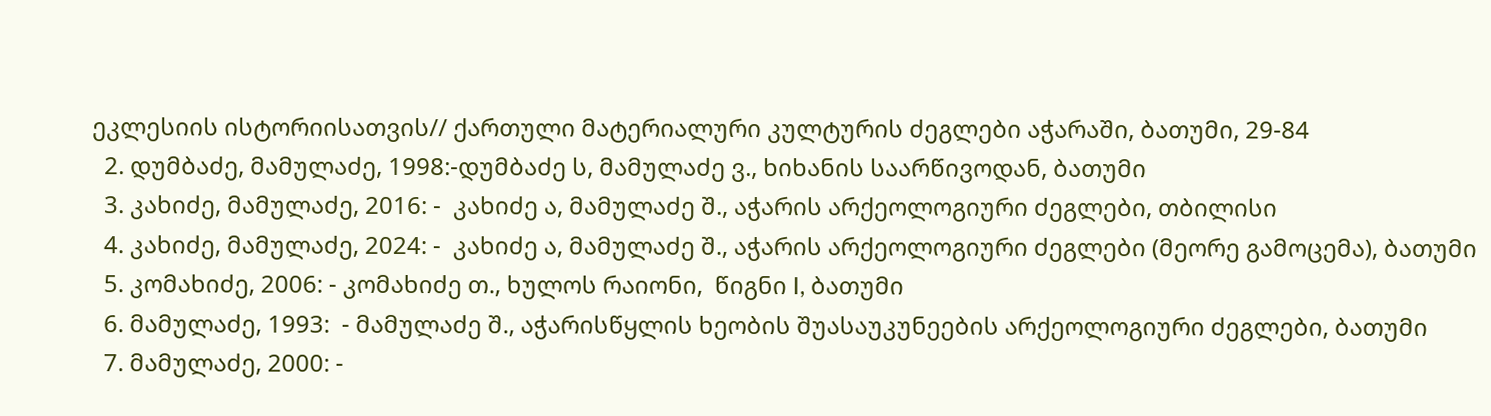ეკლესიის ისტორიისათვის// ქართული მატერიალური კულტურის ძეგლები აჭარაში, ბათუმი, 29-84
  2. დუმბაძე, მამულაძე, 1998:-დუმბაძე ს, მამულაძე ვ., ხიხანის საარწივოდან, ბათუმი
  3. კახიძე, მამულაძე, 2016: -  კახიძე ა, მამულაძე შ., აჭარის არქეოლოგიური ძეგლები, თბილისი
  4. კახიძე, მამულაძე, 2024: -  კახიძე ა, მამულაძე შ., აჭარის არქეოლოგიური ძეგლები (მეორე გამოცემა), ბათუმი
  5. კომახიძე, 2006: - კომახიძე თ., ხულოს რაიონი,  წიგნი I, ბათუმი
  6. მამულაძე, 1993:  - მამულაძე შ., აჭარისწყლის ხეობის შუასაუკუნეების არქეოლოგიური ძეგლები, ბათუმი
  7. მამულაძე, 2000: -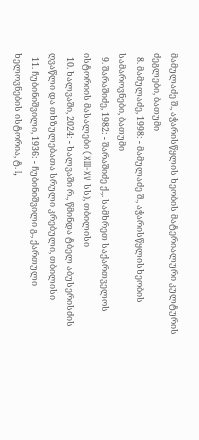მამულაძე შ., აჭარისწყლის ხეობის მატერიალური კულტურის ძეგლები, ბათუმი
  8. მამულაძე, 1998: - მამულაძე შ., აჭარისწყლისხეობის სამაროვნები, ბათუმი
  9. შარაშიძე, 1982: - შარაშიძე ქ.,. სამხრეთ საქართველოს ისტორიის მასალები (XIII-XV სს), თბილისი
  10. ხალვაში, 2024: - ხალვაში რ., წმინდა ტბელ აბუსერისძის ღვაწლი და თხზულებათა სრული კრებული, თბილისი
  11. ჩუბინიშვილი, 1936: - ჩუბინიშვილი გ., ქართული ხელოვნების ისტორია, ტ. I,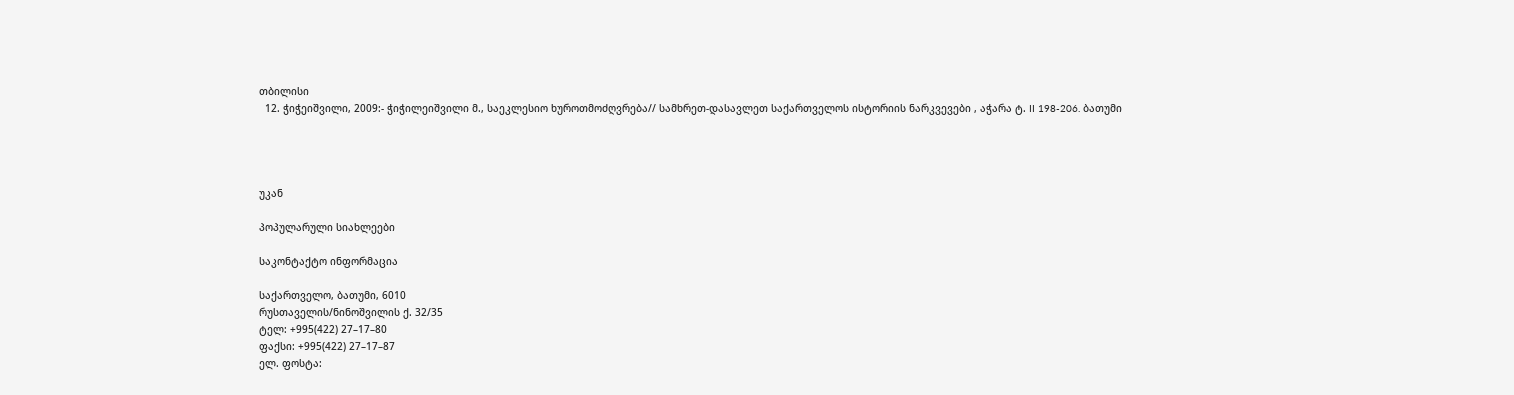თბილისი
  12. ჭიჭეიშვილი, 2009:- ჭიჭილეიშვილი მ., საეკლესიო ხუროთმოძღვრება// სამხრეთ-დასავლეთ საქართველოს ისტორიის ნარკვევები , აჭარა ტ. II 198-206. ბათუმი




უკან

პოპულარული სიახლეები

საკონტაქტო ინფორმაცია

საქართველო, ბათუმი, 6010
რუსთაველის/ნინოშვილის ქ. 32/35
ტელ: +995(422) 27–17–80
ფაქსი: +995(422) 27–17–87
ელ. ფოსტა: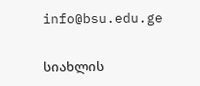info@bsu.edu.ge


სიახლის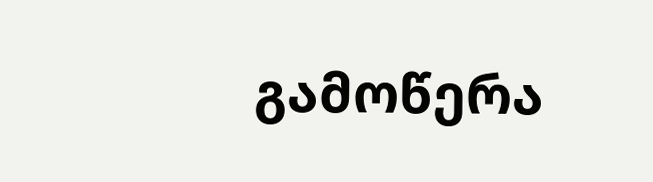გამოწერა